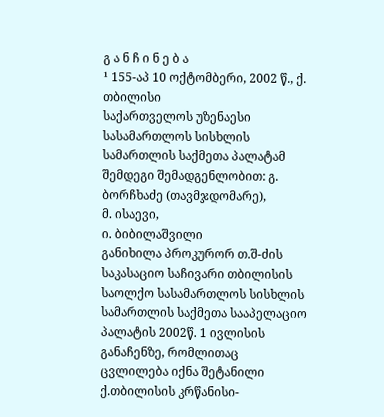გ ა ნ ჩ ი ნ ე ბ ა
¹ 155-აპ 10 ოქტომბერი, 2002 წ., ქ. თბილისი
საქართველოს უზენაესი სასამართლოს სისხლის სამართლის საქმეთა პალატამ შემდეგი შემადგენლობით: გ. ბორჩხაძე (თავმჯდომარე),
მ. ისაევი,
ი. ბიბილაშვილი
განიხილა პროკურორ თ.შ-ძის საკასაციო საჩივარი თბილისის საოლქო სასამართლოს სისხლის სამართლის საქმეთა სააპელაციო პალატის 2002წ. 1 ივლისის განაჩენზე, რომლითაც ცვლილება იქნა შეტანილი ქ.თბილისის კრწანისი-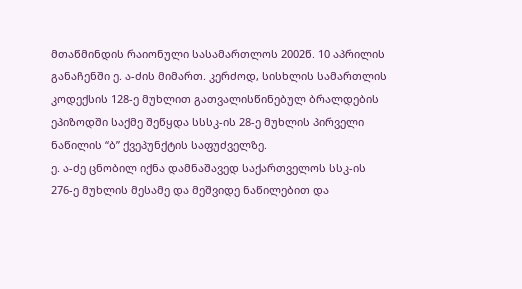მთაწმინდის რაიონული სასამართლოს 2002წ. 10 აპრილის განაჩენში ე. ა-ძის მიმართ. კერძოდ, სისხლის სამართლის კოდექსის 128-ე მუხლით გათვალისწინებულ ბრალდების ეპიზოდში საქმე შეწყდა სსსკ-ის 28-ე მუხლის პირველი ნაწილის “ბ” ქვეპუნქტის საფუძველზე.
ე. ა-ძე ცნობილ იქნა დამნაშავედ საქართველოს სსკ-ის 276-ე მუხლის მესამე და მეშვიდე ნაწილებით და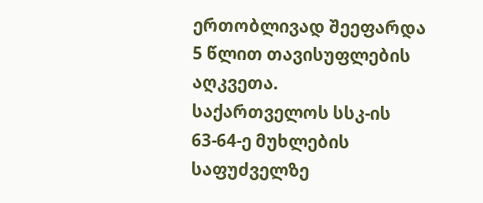ერთობლივად შეეფარდა 5 წლით თავისუფლების აღკვეთა.
საქართველოს სსკ-ის 63-64-ე მუხლების საფუძველზე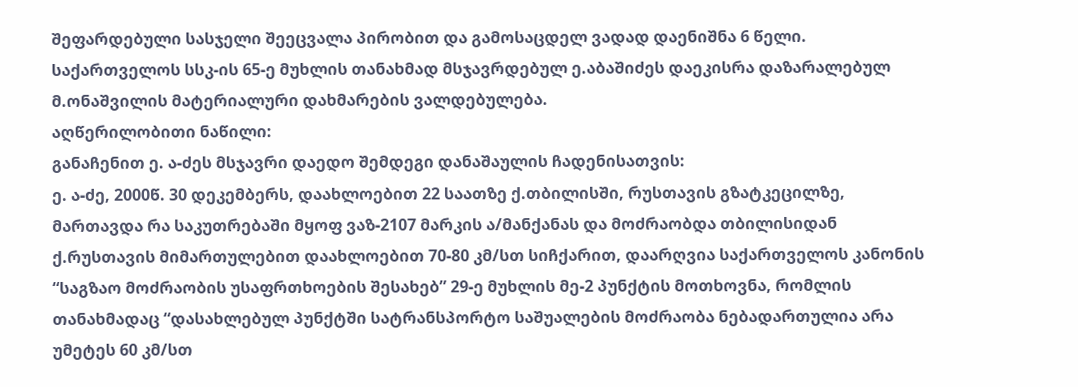შეფარდებული სასჯელი შეეცვალა პირობით და გამოსაცდელ ვადად დაენიშნა 6 წელი.
საქართველოს სსკ-ის 65-ე მუხლის თანახმად მსჯავრდებულ ე.აბაშიძეს დაეკისრა დაზარალებულ მ.ონაშვილის მატერიალური დახმარების ვალდებულება.
აღწერილობითი ნაწილი:
განაჩენით ე. ა-ძეს მსჯავრი დაედო შემდეგი დანაშაულის ჩადენისათვის:
ე. ა-ძე, 2000წ. 30 დეკემბერს, დაახლოებით 22 საათზე ქ.თბილისში, რუსთავის გზატკეცილზე, მართავდა რა საკუთრებაში მყოფ ვაზ-2107 მარკის ა/მანქანას და მოძრაობდა თბილისიდან ქ.რუსთავის მიმართულებით დაახლოებით 70-80 კმ/სთ სიჩქარით, დაარღვია საქართველოს კანონის “საგზაო მოძრაობის უსაფრთხოების შესახებ” 29-ე მუხლის მე-2 პუნქტის მოთხოვნა, რომლის თანახმადაც “დასახლებულ პუნქტში სატრანსპორტო საშუალების მოძრაობა ნებადართულია არა უმეტეს 60 კმ/სთ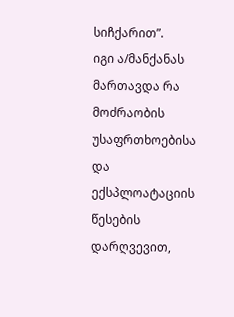სიჩქარით”.
იგი ა/მანქანას მართავდა რა მოძრაობის უსაფრთხოებისა და ექსპლოატაციის წესების დარღვევით,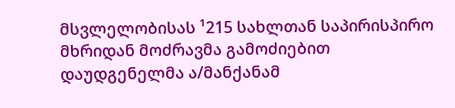მსვლელობისას ¹215 სახლთან საპირისპირო მხრიდან მოძრავმა გამოძიებით დაუდგენელმა ა/მანქანამ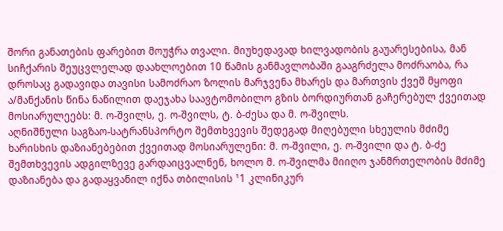შორი განათების ფარებით მოუჭრა თვალი. მიუხედავად ხილვადობის გაუარესებისა, მან სიჩქარის შეუცვლელად დაახლოებით 10 წამის განმავლობაში გააგრძელა მოძრაობა, რა დროსაც გადავიდა თავისი სამოძრაო ზოლის მარჯვენა მხარეს და მართვის ქვეშ მყოფი ა/მანქანის წინა ნაწილით დაეჯახა საავტომობილო გზის ბორდიურთან გაჩერებულ ქვეითად მოსიარულეებს: მ. ო-შვილს, ე. ო-შვილს, ტ. ბ-ძესა და მ. ო-შვილს.
აღნიშნული საგზაო-სატრანსპორტო შემთხვევის შედეგად მიღებული სხეულის მძიმე ხარისხის დაზიანებებით ქვეითად მოსიარულენი: მ. ო-შვილი, ე. ო-შვილი და ტ. ბ-ძე შემთხვევის ადგილზევე გარდაიცვალნენ, ხოლო მ. ო-შვილმა მიიღო ჯანმრთელობის მძიმე დაზიანება და გადაყვანილ იქნა თბილისის ¹1 კლინიკურ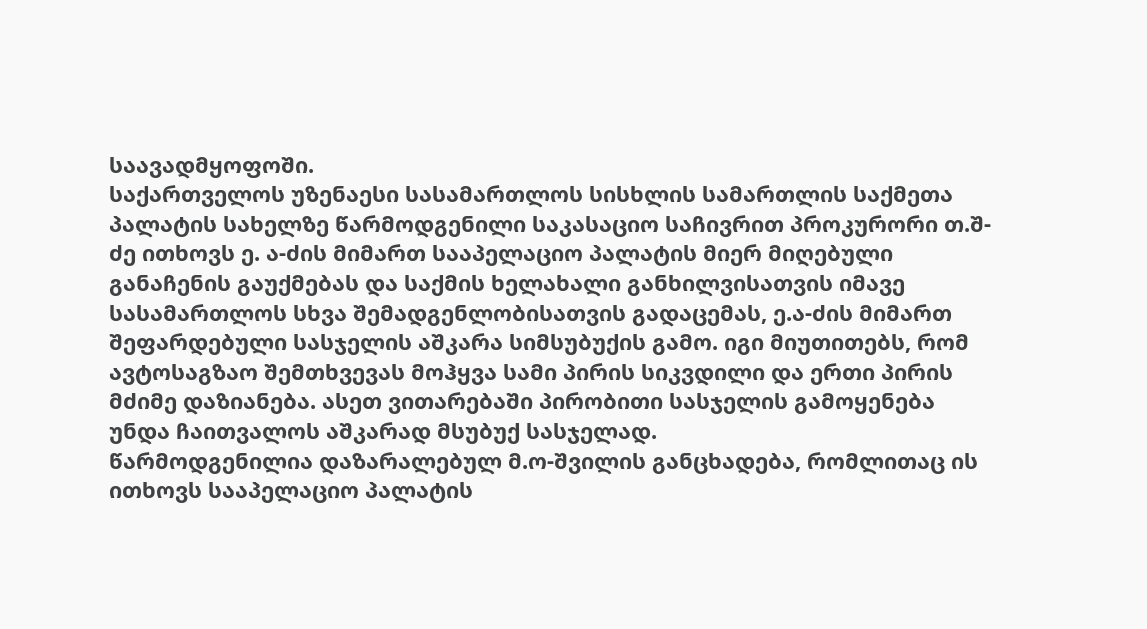საავადმყოფოში.
საქართველოს უზენაესი სასამართლოს სისხლის სამართლის საქმეთა პალატის სახელზე წარმოდგენილი საკასაციო საჩივრით პროკურორი თ.შ-ძე ითხოვს ე. ა-ძის მიმართ სააპელაციო პალატის მიერ მიღებული განაჩენის გაუქმებას და საქმის ხელახალი განხილვისათვის იმავე სასამართლოს სხვა შემადგენლობისათვის გადაცემას, ე.ა-ძის მიმართ შეფარდებული სასჯელის აშკარა სიმსუბუქის გამო. იგი მიუთითებს, რომ ავტოსაგზაო შემთხვევას მოჰყვა სამი პირის სიკვდილი და ერთი პირის მძიმე დაზიანება. ასეთ ვითარებაში პირობითი სასჯელის გამოყენება უნდა ჩაითვალოს აშკარად მსუბუქ სასჯელად.
წარმოდგენილია დაზარალებულ მ.ო-შვილის განცხადება, რომლითაც ის ითხოვს სააპელაციო პალატის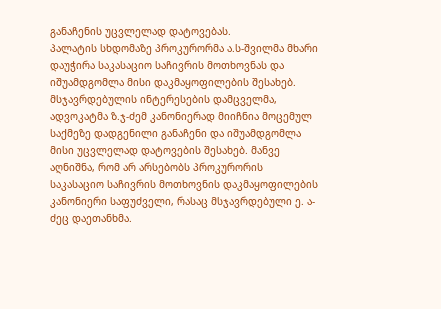განაჩენის უცვლელად დატოვებას.
პალატის სხდომაზე პროკურორმა ა.ს-შვილმა მხარი დაუჭირა საკასაციო საჩივრის მოთხოვნას და იშუამდგომლა მისი დაკმაყოფილების შესახებ.
მსჯავრდებულის ინტერესების დამცველმა, ადვოკატმა ზ.ჯ-ძემ კანონიერად მიიჩნია მოცემულ საქმეზე დადგენილი განაჩენი და იშუამდგომლა მისი უცვლელად დატოვების შესახებ. მანვე აღნიშნა, რომ არ არსებობს პროკურორის საკასაციო საჩივრის მოთხოვნის დაკმაყოფილების კანონიერი საფუძველი, რასაც მსჯავრდებული ე. ა-ძეც დაეთანხმა.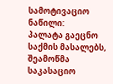სამოტივაციო ნაწილი:
პალატა გაეცნო საქმის მასალებს, შეამოწმა საკასაციო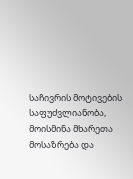საჩივრის მოტივების საფუძვლიანობა, მოისმინა მხარეთა მოსაზრება და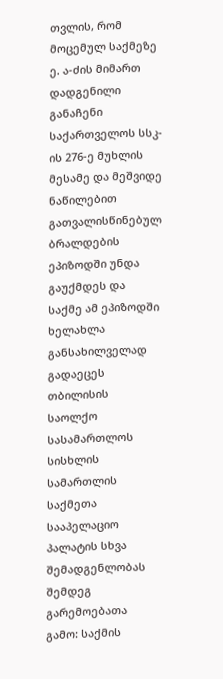თვლის, რომ მოცემულ საქმეზე ე. ა-ძის მიმართ დადგენილი განაჩენი საქართველოს სსკ-ის 276-ე მუხლის მესამე და მეშვიდე ნაწილებით გათვალისწინებულ ბრალდების ეპიზოდში უნდა გაუქმდეს და საქმე ამ ეპიზოდში ხელახლა განსახილველად გადაეცეს თბილისის საოლქო სასამართლოს სისხლის სამართლის საქმეთა სააპელაციო პალატის სხვა შემადგენლობას შემდეგ გარემოებათა გამო: საქმის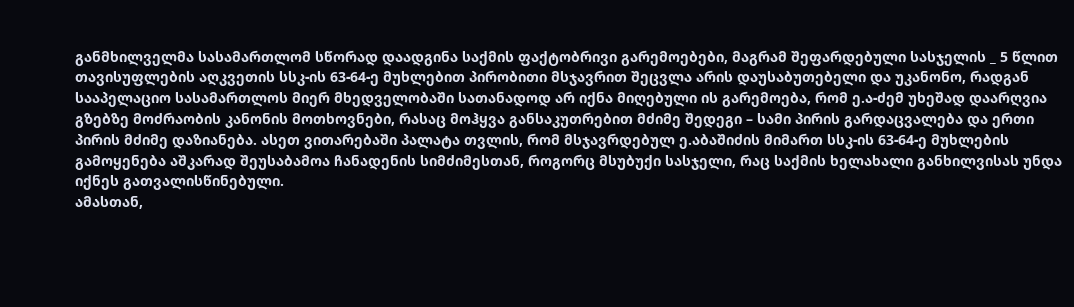განმხილველმა სასამართლომ სწორად დაადგინა საქმის ფაქტობრივი გარემოებები, მაგრამ შეფარდებული სასჯელის _ 5 წლით თავისუფლების აღკვეთის სსკ-ის 63-64-ე მუხლებით პირობითი მსჯავრით შეცვლა არის დაუსაბუთებელი და უკანონო, რადგან სააპელაციო სასამართლოს მიერ მხედველობაში სათანადოდ არ იქნა მიღებული ის გარემოება, რომ ე.ა-ძემ უხეშად დაარღვია გზებზე მოძრაობის კანონის მოთხოვნები, რასაც მოჰყვა განსაკუთრებით მძიმე შედეგი – სამი პირის გარდაცვალება და ერთი პირის მძიმე დაზიანება. ასეთ ვითარებაში პალატა თვლის, რომ მსჯავრდებულ ე.აბაშიძის მიმართ სსკ-ის 63-64-ე მუხლების გამოყენება აშკარად შეუსაბამოა ჩანადენის სიმძიმესთან, როგორც მსუბუქი სასჯელი, რაც საქმის ხელახალი განხილვისას უნდა იქნეს გათვალისწინებული.
ამასთან,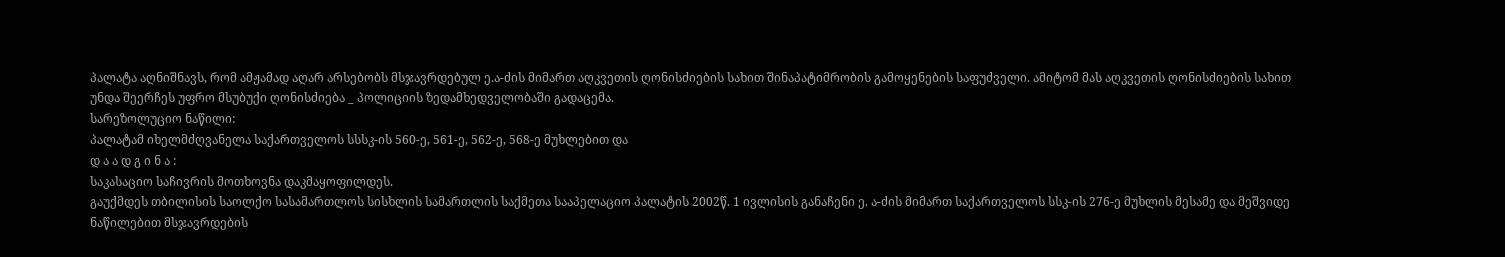პალატა აღნიშნავს, რომ ამჟამად აღარ არსებობს მსჯავრდებულ ე.ა-ძის მიმართ აღკვეთის ღონისძიების სახით შინაპატიმრობის გამოყენების საფუძველი. ამიტომ მას აღკვეთის ღონისძიების სახით უნდა შეერჩეს უფრო მსუბუქი ღონისძიება _ პოლიციის ზედამხედველობაში გადაცემა.
სარეზოლუციო ნაწილი:
პალატამ იხელმძღვანელა საქართველოს სსსკ-ის 560-ე, 561-ე, 562-ე, 568-ე მუხლებით და
დ ა ა დ გ ი ნ ა :
საკასაციო საჩივრის მოთხოვნა დაკმაყოფილდეს.
გაუქმდეს თბილისის საოლქო სასამართლოს სისხლის სამართლის საქმეთა სააპელაციო პალატის 2002წ. 1 ივლისის განაჩენი ე. ა-ძის მიმართ საქართველოს სსკ-ის 276-ე მუხლის მესამე და მეშვიდე ნაწილებით მსჯავრდების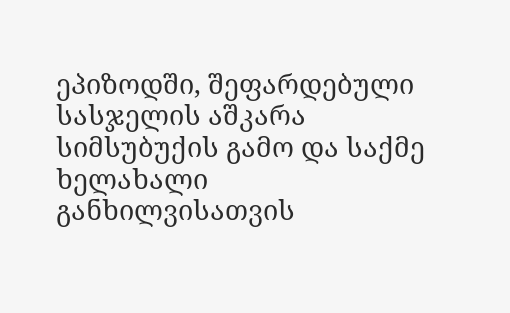ეპიზოდში, შეფარდებული სასჯელის აშკარა სიმსუბუქის გამო და საქმე ხელახალი განხილვისათვის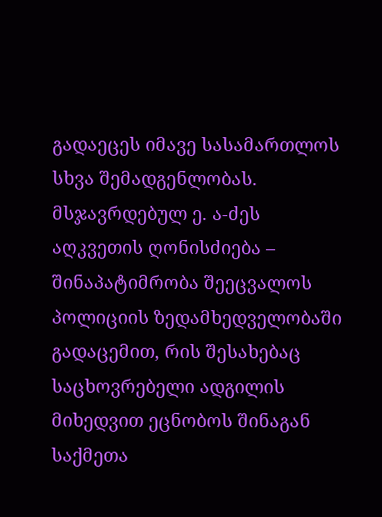გადაეცეს იმავე სასამართლოს სხვა შემადგენლობას.
მსჯავრდებულ ე. ა-ძეს აღკვეთის ღონისძიება – შინაპატიმრობა შეეცვალოს პოლიციის ზედამხედველობაში გადაცემით, რის შესახებაც საცხოვრებელი ადგილის მიხედვით ეცნობოს შინაგან საქმეთა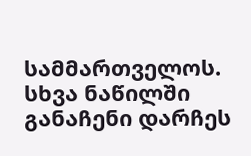სამმართველოს.
სხვა ნაწილში განაჩენი დარჩეს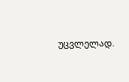უცვლელად.